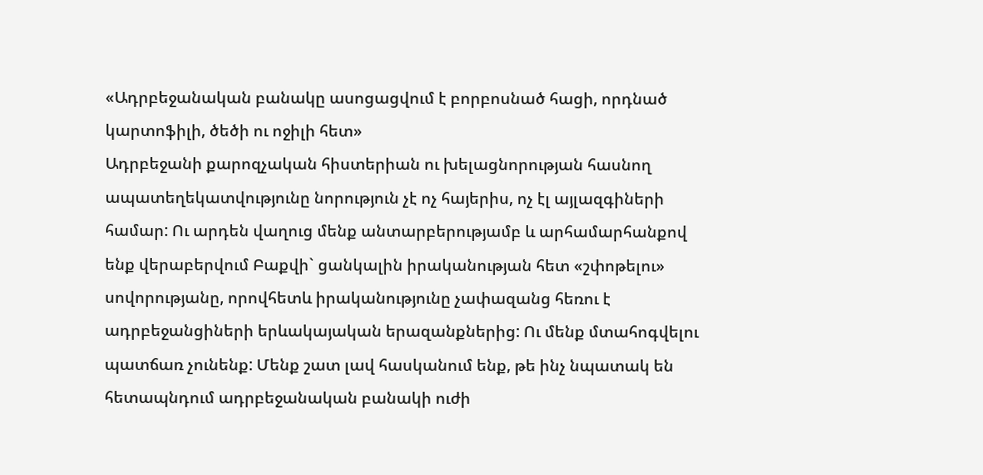«Ադրբեջանական բանակը ասոցացվում է բորբոսնած հացի, որդնած կարտոֆիլի, ծեծի ու ոջիլի հետ»
Ադրբեջանի քարոզչական հիստերիան ու խելացնորության հասնող ապատեղեկատվությունը նորություն չէ ոչ հայերիս, ոչ էլ այլազգիների համար: Ու արդեն վաղուց մենք անտարբերությամբ և արհամարհանքով ենք վերաբերվում Բաքվի` ցանկալին իրականության հետ «շփոթելու» սովորությանը, որովհետև իրականությունը չափազանց հեռու է ադրբեջանցիների երևակայական երազանքներից: Ու մենք մտահոգվելու պատճառ չունենք: Մենք շատ լավ հասկանում ենք, թե ինչ նպատակ են հետապնդում ադրբեջանական բանակի ուժի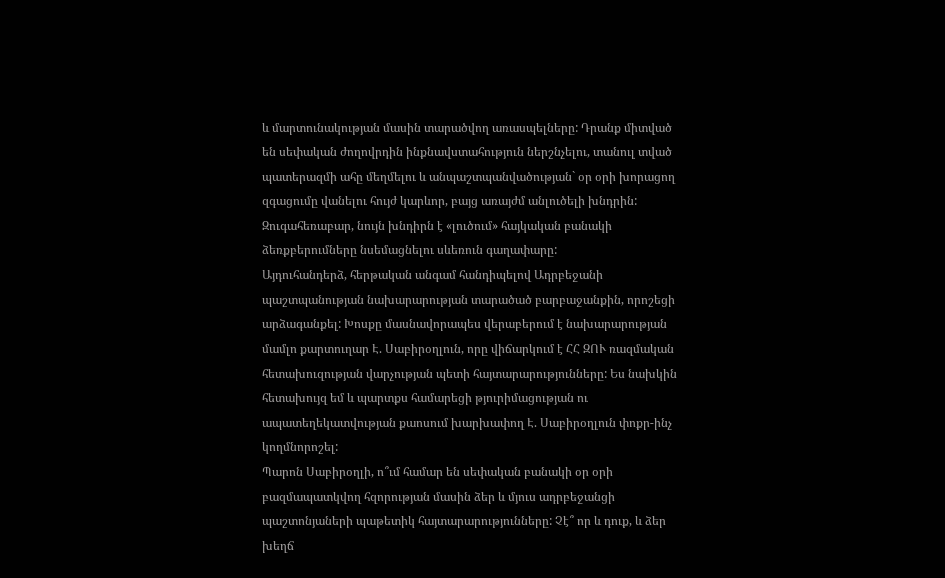և մարտունակության մասին տարածվող առասպելները: Դրանք միտված են սեփական ժողովրդին ինքնավստահություն ներշնչելու, տանուլ տված պատերազմի ահը մեղմելու և անպաշտպանվածության` օր օրի խորացող զգացումը վանելու հույժ կարևոր, բայց առայժմ անլուծելի խնդրին: Զուգահեռաբար, նույն խնդիրն է «լուծում» հայկական բանակի ձեռքբերումները նսեմացնելու սևեռուն գաղափարը:
Այդուհանդերձ, հերթական անգամ հանդիպելով Ադրբեջանի պաշտպանության նախարարության տարածած բարբաջանքին, որոշեցի արձագանքել: Խոսքը մասնավորապես վերաբերում է նախարարության մամլո քարտուղար Է. Սաբիրօղլուն, որը վիճարկում է ՀՀ ԶՈՒ ռազմական հետախուզության վարչության պետի հայտարարությունները: Ես նախկին հետախույզ եմ և պարտքս համարեցի թյուրիմացության ու ապատեղեկատվության քաոսում խարխափող Է. Սաբիրօղլուն փոքր-ինչ կողմնորոշել:
Պարոն Սաբիրօղլի, ո՞ւմ համար են սեփական բանակի օր օրի բազմապատկվող հզորության մասին ձեր և մյուս ադրբեջանցի պաշտոնյաների պաթետիկ հայտարարությունները: Չէ՞ որ և դուք, և ձեր խեղճ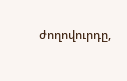ժողովուրդը,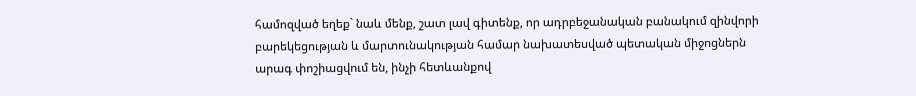համոզված եղեք` նաև մենք, շատ լավ գիտենք, որ ադրբեջանական բանակում զինվորի բարեկեցության և մարտունակության համար նախատեսված պետական միջոցներն արագ փոշիացվում են, ինչի հետևանքով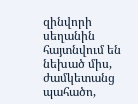զինվորի սեղանին հայտնվում են նեխած միս, ժամկետանց պահածո,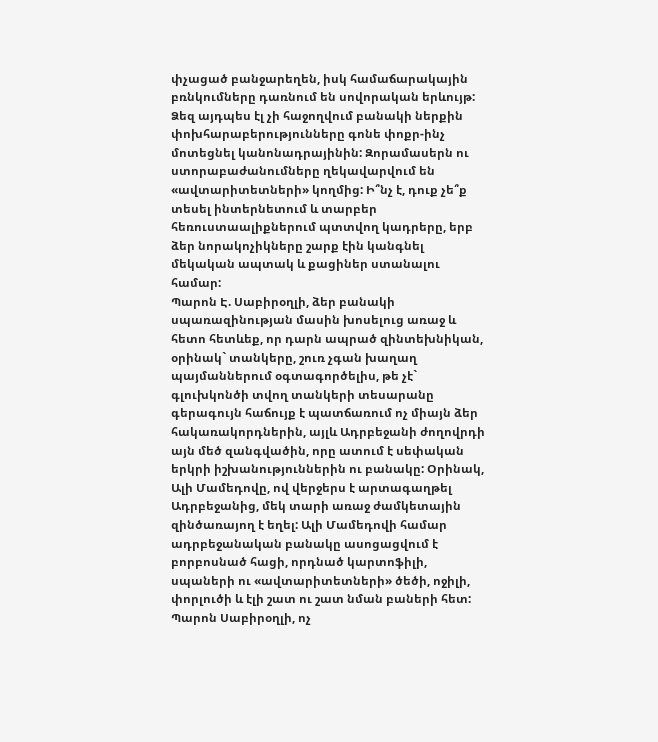փչացած բանջարեղեն, իսկ համաճարակային բռնկումները դառնում են սովորական երևույթ: Ձեզ այդպես էլ չի հաջողվում բանակի ներքին փոխհարաբերությունները գոնե փոքր-ինչ մոտեցնել կանոնադրայինին: Զորամասերն ու ստորաբաժանումները ղեկավարվում են «ավտարիտետների» կողմից: Ի՞նչ է, դուք չե՞ք տեսել ինտերնետում և տարբեր հեռուստաալիքներում պտտվող կադրերը, երբ ձեր նորակոչիկները շարք էին կանգնել մեկական ապտակ և քացիներ ստանալու համար:
Պարոն Է. Սաբիրօղլի, ձեր բանակի սպառազինության մասին խոսելուց առաջ և հետո հետևեք, որ դարն ապրած զինտեխնիկան, օրինակ` տանկերը, շուռ չգան խաղաղ պայմաններում օգտագործելիս, թե չէ` գլուխկոնծի տվող տանկերի տեսարանը գերագույն հաճույք է պատճառում ոչ միայն ձեր հակառակորդներին, այլև Ադրբեջանի ժողովրդի այն մեծ զանգվածին, որը ատում է սեփական երկրի իշխանություններին ու բանակը: Օրինակ, Ալի Մամեդովը, ով վերջերս է արտագաղթել Ադրբեջանից, մեկ տարի առաջ ժամկետային զինծառայող է եղել: Ալի Մամեդովի համար ադրբեջանական բանակը ասոցացվում է բորբոսնած հացի, որդնած կարտոֆիլի, սպաների ու «ավտարիտետների» ծեծի, ոջիլի, փորլուծի և էլի շատ ու շատ նման բաների հետ: Պարոն Սաբիրօղլի, ոչ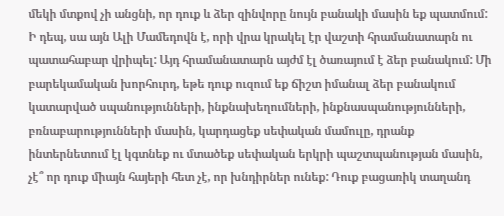մեկի մտքով չի անցնի, որ դուք և ձեր զինվորը նույն բանակի մասին եք պատմում: Ի դեպ, սա այն Ալի Մամեդովն է, որի վրա կրակել էր վաշտի հրամանատարն ու պատահաբար վրիպել: Այդ հրամանատարն այժմ էլ ծառայում է ձեր բանակում: Մի բարեկամական խորհուրդ, եթե դուք ուզում եք ճիշտ իմանալ ձեր բանակում կատարված սպանությունների, ինքնախեղումների, ինքնասպանությունների, բռնաբարությունների մասին, կարդացեք սեփական մամուլը, դրանք ինտերնետում էլ կգտնեք ու մտածեք սեփական երկրի պաշտպանության մասին, չէ՞ որ դուք միայն հայերի հետ չէ, որ խնդիրներ ունեք: Դուք բացառիկ տաղանդ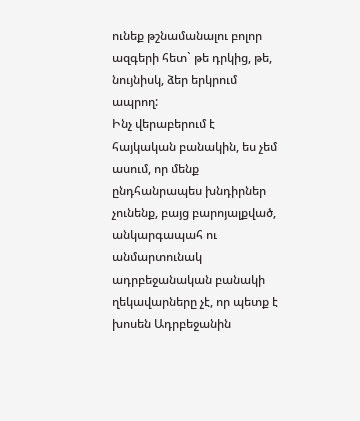ունեք թշնամանալու բոլոր ազգերի հետ` թե դրկից, թե, նույնիսկ, ձեր երկրում ապրող:
Ինչ վերաբերում է հայկական բանակին, ես չեմ ասում, որ մենք ընդհանրապես խնդիրներ չունենք, բայց բարոյալքված, անկարգապահ ու անմարտունակ ադրբեջանական բանակի ղեկավարները չէ, որ պետք է խոսեն Ադրբեջանին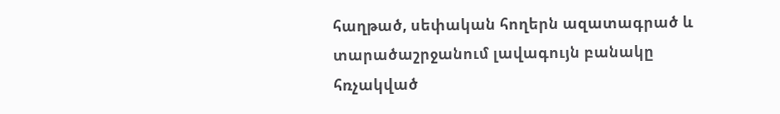հաղթած, սեփական հողերն ազատագրած և տարածաշրջանում լավագույն բանակը հռչակված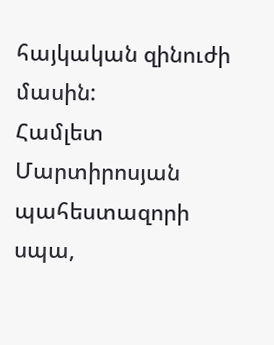հայկական զինուժի մասին:
Համլետ Մարտիրոսյան
պահեստազորի սպա,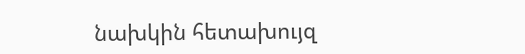նախկին հետախույզ